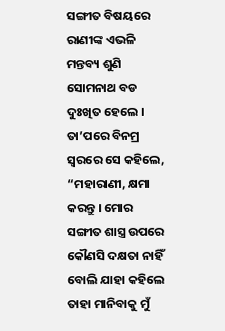ସଙ୍ଗୀତ ବିଷୟରେ ରାଣୀଙ୍କ ଏଭଳି ମନ୍ତବ୍ୟ ଶୁଣି ସୋମନାଥ ବଡ ଦୁଃଖିତ ହେଲେ । ତା’ପରେ ବିନମ୍ର ସ୍ୱରରେ ସେ କହିଲେ, “ମହାରାଣୀ, କ୍ଷମା କରନ୍ତୁ । ମୋର ସଙ୍ଗୀତ ଶାସ୍ତ୍ର ଉପରେ କୌଣସି ଦକ୍ଷତା ନାହିଁ ବୋଲି ଯାହା କହିଲେ ତାହା ମାନିବାକୁ ମୁଁ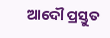ଆଦୌ ପ୍ରସ୍ତୁତ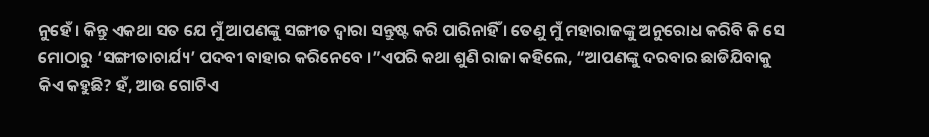ନୁହେଁ । କିନ୍ତୁ ଏକଥା ସତ ଯେ ମୁଁ ଆପଣଙ୍କୁ ସଙ୍ଗୀତ ଦ୍ୱାରା ସନ୍ତୁଷ୍ଟ କରି ପାରିନାହିଁ । ତେଣୁ ମୁଁ ମହାରାଜଙ୍କୁ ଅନୁରୋଧ କରିବି କି ସେ ମୋଠାରୁ ‘ସଙ୍ଗୀତାଚାର୍ଯ୍ୟ’ ପଦବୀ ବାହାର କରିନେବେ ।”ଏପରି କଥା ଶୁଣି ରାଜା କହିଲେ, “ଆପଣଙ୍କୁ ଦରବାର ଛାଡିଯିବାକୁ କିଏ କହୁଛି? ହଁ, ଆଉ ଗୋଟିଏ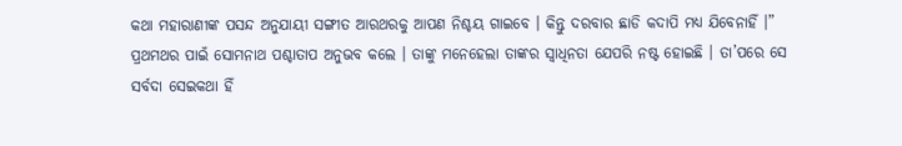କଥା ମହାରାଣୀଙ୍କ ପସନ୍ଦ ଅନୁଯାୟୀ ସଙ୍ଗୀତ ଆରଥରକୁ ଆପଣ ନିଶ୍ଚୟ ଗାଇବେ । କିନ୍ତୁ ଦରବାର ଛାଡି କଦାପି ମଧ୍ୟ ଯିବେନାହିଁ ।”
ପ୍ରଥମଥର ପାଇଁ ସୋମନାଥ ପଶ୍ଚାତାପ ଅନୁଭବ କଲେ । ତାଙ୍କୁ ମନେହେଲା ତାଙ୍କର ସ୍ୱାଧିନତା ଯେପରି ନଷ୍ଟ ହୋଇଛି । ତା’ପରେ ସେ ସର୍ବଦା ସେଇକଥା ହିଁ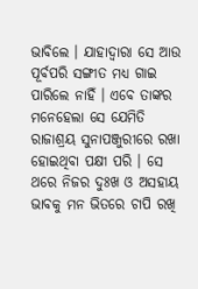ଭାବିଲେ । ଯାହାଦ୍ୱାରା ସେ ଆଉ ପୂର୍ବପରି ସଙ୍ଗୀତ ମଧ୍ୟ ଗାଇ ପାରିଲେ ନାହିଁ । ଏବେ ତାଙ୍କର ମନେହେଲା ସେ ଯେମିତି ରାଜାଶ୍ରୟ ସୁନାପଞ୍ଜୁରୀରେ ରଖା ହୋଇଥିବା ପକ୍ଷୀ ପରି । ସେ ଥରେ ନିଜର ଦୁଃଖ ଓ ଅସହାୟ ଭାବକୁ ମନ ଭିତରେ ଚାପି ରଖି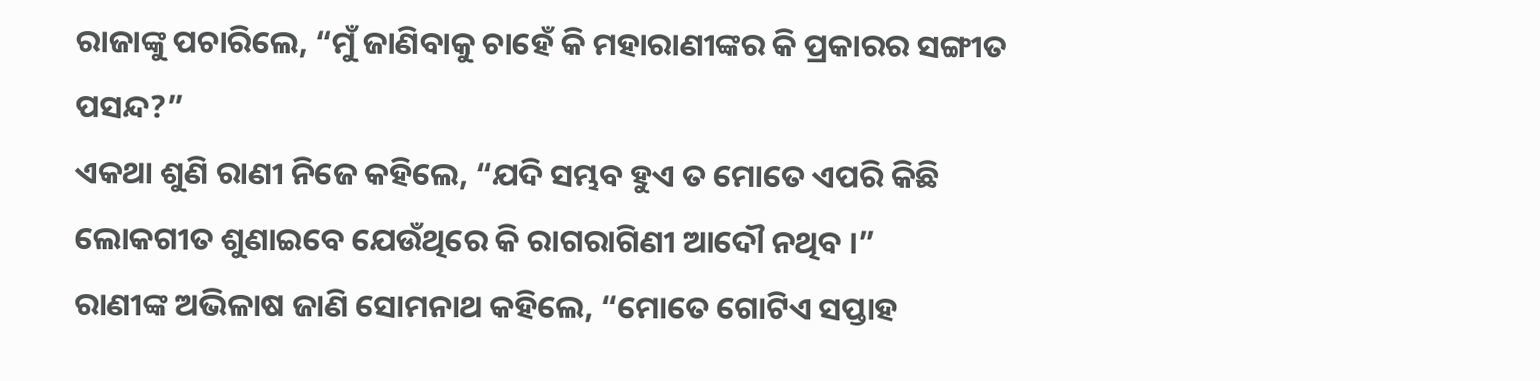ରାଜାଙ୍କୁ ପଚାରିଲେ, “ମୁଁ ଜାଣିବାକୁ ଚାହେଁ କି ମହାରାଣୀଙ୍କର କି ପ୍ରକାରର ସଙ୍ଗୀତ ପସନ୍ଦ?”
ଏକଥା ଶୁଣି ରାଣୀ ନିଜେ କହିଲେ, “ଯଦି ସମ୍ଭବ ହୁଏ ତ ମୋତେ ଏପରି କିଛି ଲୋକଗୀତ ଶୁଣାଇବେ ଯେଉଁଥିରେ କି ରାଗରାଗିଣୀ ଆଦୌ ନଥିବ ।”
ରାଣୀଙ୍କ ଅଭିଳାଷ ଜାଣି ସୋମନାଥ କହିଲେ, “ମୋତେ ଗୋଟିଏ ସପ୍ତାହ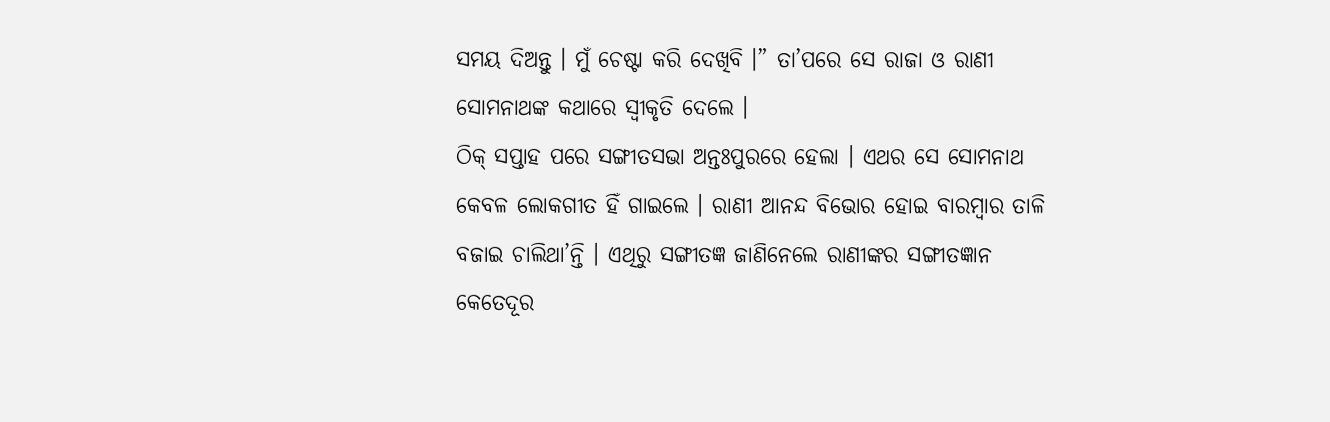ସମୟ ଦିଅନ୍ତୁ । ମୁଁ ଚେଷ୍ଟା କରି ଦେଖିବି ।” ତା’ପରେ ସେ ରାଜା ଓ ରାଣୀ ସୋମନାଥଙ୍କ କଥାରେ ସ୍ୱୀକୃତି ଦେଲେ ।
ଠିକ୍ ସପ୍ତାହ ପରେ ସଙ୍ଗୀତସଭା ଅନ୍ତଃପୁରରେ ହେଲା । ଏଥର ସେ ସୋମନାଥ କେବଳ ଲୋକଗୀତ ହିଁ ଗାଇଲେ । ରାଣୀ ଆନନ୍ଦ ବିଭୋର ହୋଇ ବାରମ୍ବାର ତାଳି ବଜାଇ ଚାଲିଥା’ନ୍ତି । ଏଥିରୁ ସଙ୍ଗୀତଜ୍ଞ ଜାଣିନେଲେ ରାଣୀଙ୍କର ସଙ୍ଗୀତଜ୍ଞାନ କେତେଦୂର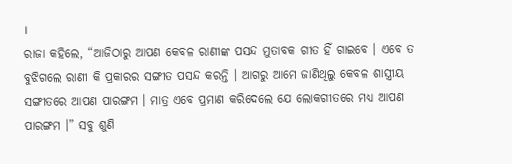।
ରାଜା କହିଲେ, “ଆଜିଠାରୁ ଆପଣ କେବଳ ରାଣୀଙ୍କ ପସନ୍ଦ ମୁତାବକ ଗୀତ ହିଁ ଗାଇବେ । ଏବେ ତ ବୁଝିଗଲେ ରାଣୀ କି ପ୍ରକାରର ସଙ୍ଗୀତ ପସନ୍ଦ କରନ୍ତି । ଆଗରୁ ଆମେ ଜାଣିଥିଲୁ କେବଳ ଶାସ୍ତ୍ରୀୟ ସଙ୍ଗୀତରେ ଆପଣ ପାରଙ୍ଗମ । ମାତ୍ର ଏବେ ପ୍ରମାଣ କରିଦେଲେ ଯେ ଲୋକଗୀତରେ ମଧ୍ୟ ଆପଣ ପାରଙ୍ଗମ ।” ସବୁ ଶୁଣି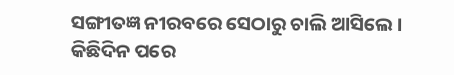ସଙ୍ଗୀତଜ୍ଞ ନୀରବରେ ସେଠାରୁ ଚାଲି ଆସିଲେ ।
କିଛିଦିନ ପରେ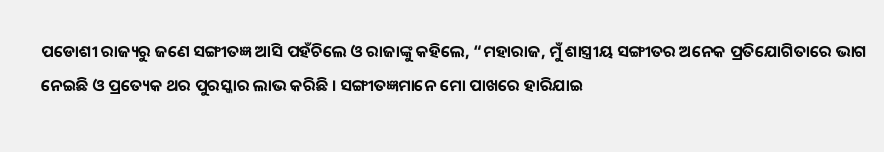ପଡୋଶୀ ରାଜ୍ୟରୁ ଜଣେ ସଙ୍ଗୀତଜ୍ଞ ଆସି ପହଁଚିଲେ ଓ ରାଜାଙ୍କୁ କହିଲେ, “ମହାରାଜ, ମୁଁ ଶାସ୍ତ୍ରୀୟ ସଙ୍ଗୀତର ଅନେକ ପ୍ରତିଯୋଗିତାରେ ଭାଗ ନେଇଛି ଓ ପ୍ରତ୍ୟେକ ଥର ପୁରସ୍କାର ଲାଭ କରିଛି । ସଙ୍ଗୀତଜ୍ଞମାନେ ମୋ ପାଖରେ ହାରିଯାଇ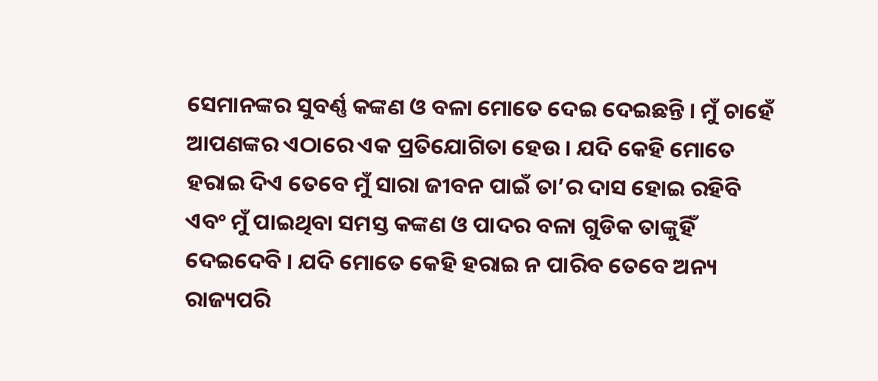ସେମାନଙ୍କର ସୁବର୍ଣ୍ଣ କଙ୍କଣ ଓ ବଳା ମୋତେ ଦେଇ ଦେଇଛନ୍ତି । ମୁଁ ଚାହେଁ ଆପଣଙ୍କର ଏଠାରେ ଏକ ପ୍ରତିଯୋଗିତା ହେଉ । ଯଦି କେହି ମୋତେ ହରାଇ ଦିଏ ତେବେ ମୁଁ ସାରା ଜୀବନ ପାଇଁ ତା’ର ଦାସ ହୋଇ ରହିବି ଏବଂ ମୁଁ ପାଇଥିବା ସମସ୍ତ କଙ୍କଣ ଓ ପାଦର ବଳା ଗୁଡିକ ତାଙ୍କୁହିଁ ଦେଇଦେବି । ଯଦି ମୋତେ କେହି ହରାଇ ନ ପାରିବ ତେବେ ଅନ୍ୟ ରାଜ୍ୟପରି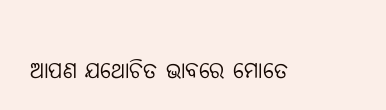ଆପଣ ଯଥୋଚିତ ଭାବରେ ମୋତେ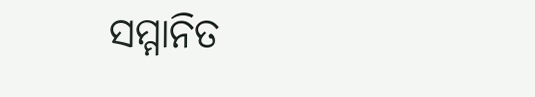ସମ୍ମାନିତ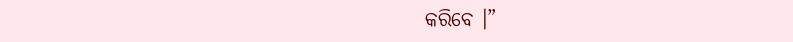କରିବେ ।”